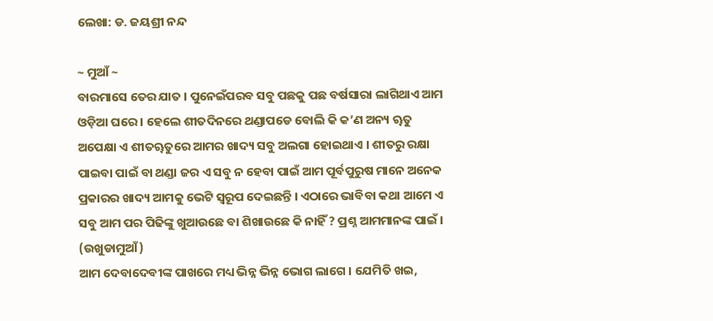ଲେଖା: ଡ. ଜୟଶ୍ରୀ ନନ୍ଦ

~ ମୁଆଁ ~
ବାରମାସେ ତେର ଯାତ । ପୁନେଇଁପରବ ସବୁ ପଛକୁ ପଛ ବର୍ଷସାରା ଲାଗିଥାଏ ଆମ ଓଡ଼ିଆ ଘରେ । ହେଲେ ଶୀତଦିନରେ ଥଣ୍ଡାପଡେ ବୋଲି କି କ’ଣ ଅନ୍ୟ ୠତୁ ଅପେକ୍ଷା ଏ ଶୀତୠତୁରେ ଆମର ଖାଦ୍ୟ ସବୁ ଅଲଗା ହୋଇଥାଏ । ଶୀତରୁ ରକ୍ଷା ପାଇବା ପାଇଁ ବା ଥଣ୍ଡା ଜର ଏ ସବୁ ନ ହେବା ପାଇଁ ଆମ ପୂର୍ବପୁରୁଷ ମାନେ ଅନେକ ପ୍ରକାରର ଖାଦ୍ୟ ଆମକୁ ଭେଟି ସ୍ବରୂପ ଦେଇଛନ୍ତି । ଏଠାରେ ଭାବିବା କଥା ଆମେ ଏ ସବୁ ଆମ ପର ପିଢିଙ୍କୁ ଖୁଆଉଛେ ବା ଶିଖାଉଛେ କି ନାହିଁ ? ପ୍ରଶ୍ନ ଆମମାନଙ୍କ ପାଇଁ ।
(ଉଖୁଡାମୁଆଁ)
ଆମ ଦେବାଦେବୀଙ୍କ ପାଖରେ ମଧ୍ୟ ଭିନ୍ନ ଭିନ୍ନ ଭୋଗ ଲାଗେ । ଯେମିତି ଖଇ,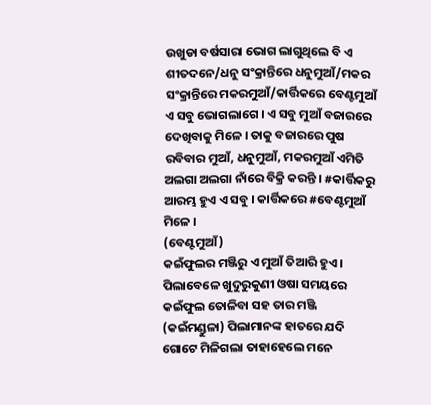ଉଖୁଡା ବର୍ଷସାରା ଭୋଗ ଲାଗୁଥିଲେ ବି ଏ ଶୀତଦନେ/ଧନୁ ସଂକ୍ରାନ୍ତିରେ ଧନୁମୁଆଁ/ମକର ସଂକ୍ରାନ୍ତିରେ ମକରମୁଆଁ/କାର୍ତ୍ତିକରେ ବେଣ୍ଟମୁଆଁ ଏ ସବୁ ଭୋଗଲାଗେ । ଏ ସବୁ ମୁଆଁ ବଜାରରେ ଦେଖିବାକୁ ମିଳେ । ତାକୁ ବଜାରରେ ପୁଷ ରବିବାର ମୁଆଁ, ଧନୁମୁଆଁ, ମକରମୁଆଁ ଏମିତି ଅଲଗା ଅଲଗା ନାଁରେ ବିକ୍ରି କରନ୍ତି । #କାର୍ତ୍ତିକରୁ ଆରମ୍ଭ ହୁଏ ଏ ସବୁ । କାର୍ତ୍ତିକରେ #ବେଣ୍ଟମୁଆଁ ମିଳେ ।
(ବେଣ୍ଟମୁଆଁ)
କଇଁଫୁଲର ମଞ୍ଜିରୁ ଏ ମୁଆଁ ତିଆରି ହୁଏ । ପିଲାବେଳେ ଖୁଦୁରୁକୁଣୀ ଓଷା ସମୟରେ କଇଁଫୁଲ ତୋଳିବା ସହ ତାର ମଞ୍ଜି (କଇଁମଣ୍ଡୁଳା) ପିଲାମାନଙ୍କ ହାତରେ ଯଦି ଗୋଟେ ମିଳିଗଲା ତାହାହେଲେ ମନେ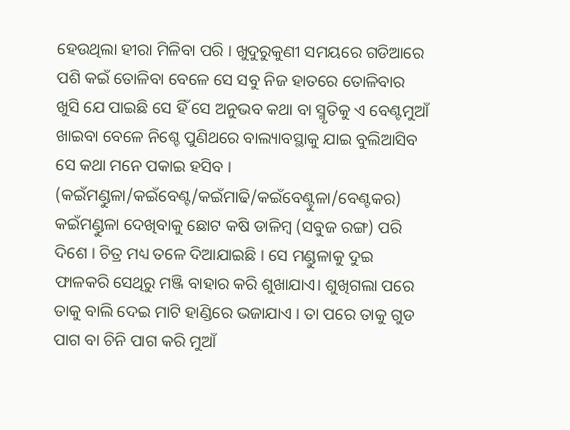ହେଉଥିଲା ହୀରା ମିଳିବା ପରି । ଖୁଦୁରୁକୁଣୀ ସମୟରେ ଗଡିଆରେ ପଶି କଇଁ ତୋଳିବା ବେଳେ ସେ ସବୁ ନିଜ ହାତରେ ତୋଳିବାର ଖୁସି ଯେ ପାଇଛି ସେ ହିଁ ସେ ଅନୁଭବ କଥା ବା ସ୍ମୃତିକୁ ଏ ବେଣ୍ଟମୁଆଁ ଖାଇବା ବେଳେ ନିଶ୍ଚେ ପୁଣିଥରେ ବାଲ୍ୟାବସ୍ଥାକୁ ଯାଇ ବୁଲିଆସିବ ସେ କଥା ମନେ ପକାଇ ହସିବ ।
(କଇଁମଣ୍ଡୁଳା/କଇଁବେଣ୍ଟ/କଇଁମାଢି/କଇଁବେଣ୍ଟୁଳା/ବେଣ୍ଟକର)
କଇଁମଣ୍ଡୁଳା ଦେଖିବାକୁ ଛୋଟ କଷି ଡାଳିମ୍ବ (ସବୁଜ ରଙ୍ଗ) ପରି ଦିଶେ । ଚିତ୍ର ମଧ୍ୟ ତଳେ ଦିଆଯାଇଛି । ସେ ମଣ୍ଡୁଳାକୁ ଦୁଇ ଫାଳକରି ସେଥିରୁ ମଞ୍ଜି ବାହାର କରି ଶୁଖାଯାଏ। ଶୁଖିଗଲା ପରେ ତାକୁ ବାଲି ଦେଇ ମାଟି ହାଣ୍ଡିରେ ଭଜାଯାଏ । ତା ପରେ ତାକୁ ଗୁଡ ପାଗ ବା ଚିନି ପାଗ କରି ମୁଆଁ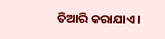ତିଆରି କରାଯାଏ ।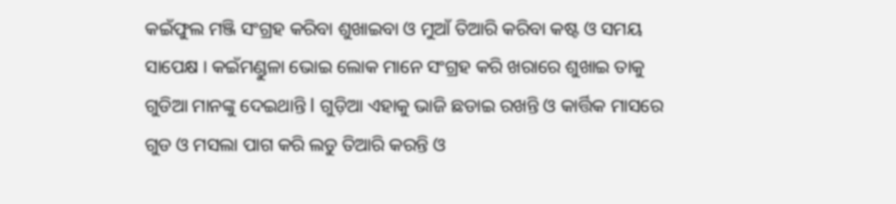କଇଁଫୁଲ ମଞ୍ଜି ସଂଗ୍ରହ କରିବା ଶୁଖାଇବା ଓ ମୁଆଁ ତିଆରି କରିବା କଷ୍ଟ ଓ ସମୟ ସାପେକ୍ଷ । କଇଁମଣ୍ଡୁଳା ଭୋଇ ଲୋକ ମାନେ ସଂଗ୍ରହ କରି ଖରାରେ ଶୁଖାଇ ତାକୁ ଗୁଡିଆ ମାନଙ୍କୁ ଦେଇଥାନ୍ତି l ଗୁଡ଼ିଆ ଏହାକୁ ଭାଜି ଛଡାଇ ରଖନ୍ତି ଓ କାର୍ତ୍ତିକ ମାସରେ ଗୁଡ ଓ ମସଲା ପାଗ କରି ଲଡୁ ତିଆରି କରନ୍ତି ଓ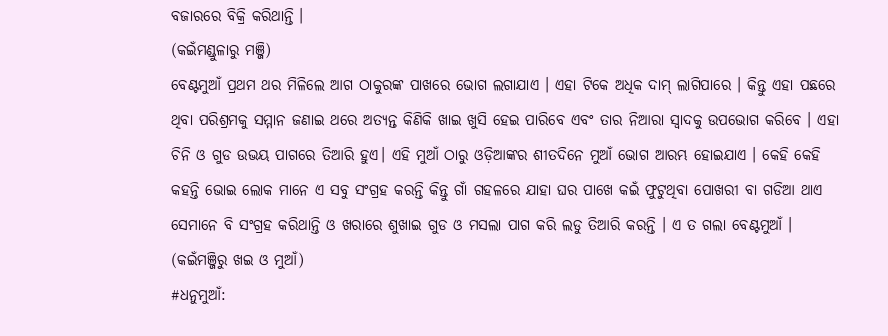ବଜାରରେ ବିକ୍ରି କରିଥାନ୍ତି ।
(କଇଁମଣ୍ଡୁଳାରୁ ମଞ୍ଜି)
ବେଣ୍ଟମୁଆଁ ପ୍ରଥମ ଥର ମିଳିଲେ ଆଗ ଠାକୁରଙ୍କ ପାଖରେ ଭୋଗ ଲଗାଯାଏ । ଏହା ଟିକେ ଅଧିକ ଦାମ୍ ଲାଗିପାରେ । କିନ୍ତୁ ଏହା ପଛରେ ଥିବା ପରିଶ୍ରମକୁ ସମ୍ମାନ ଜଣାଇ ଥରେ ଅତ୍ୟନ୍ତ କିଣିକି ଖାଇ ଖୁସି ହେଇ ପାରିବେ ଏବଂ ତାର ନିଆରା ସ୍ବାଦକୁ ଉପଭୋଗ କରିବେ । ଏହା ଚିନି ଓ ଗୁଡ ଉଭୟ ପାଗରେ ତିଆରି ହୁଏ। ଏହି ମୁଆଁ ଠାରୁ ଓଡ଼ିଆଙ୍କର ଶୀତଦିନେ ମୁଆଁ ଭୋଗ ଆରମ୍ଭ ହୋଇଯାଏ । କେହି କେହି କହନ୍ତି ଭୋଇ ଲୋକ ମାନେ ଏ ସବୁ ସଂଗ୍ରହ କରନ୍ତି କିନ୍ତୁ ଗାଁ ଗହଳରେ ଯାହା ଘର ପାଖେ କଇଁ ଫୁଟୁଥିବା ପୋଖରୀ ବା ଗଡିଆ ଥାଏ ସେମାନେ ବି ସଂଗ୍ରହ କରିଥାନ୍ତି ଓ ଖରାରେ ଶୁଖାଇ ଗୁଡ ଓ ମସଲା ପାଗ କରି ଲଡୁ ତିଆରି କରନ୍ତି । ଏ ତ ଗଲା ବେଣ୍ଟମୁଆଁ ।
(କଇଁମଞ୍ଜିରୁ ଖଇ ଓ ମୁଆଁ)
#ଧନୁମୁଆଁ: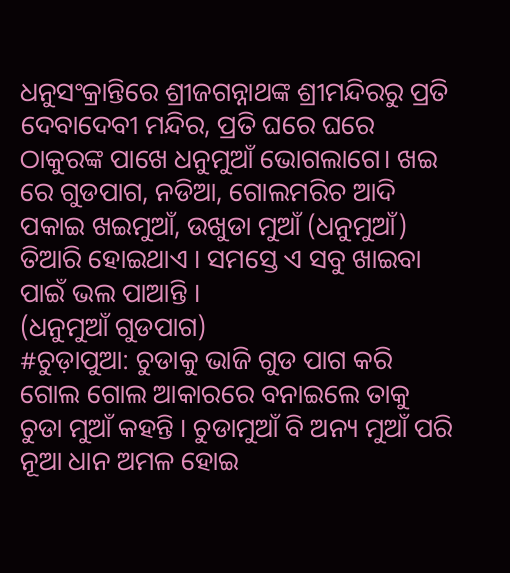ଧନୁସଂକ୍ରାନ୍ତିରେ ଶ୍ରୀଜଗନ୍ନାଥଙ୍କ ଶ୍ରୀମନ୍ଦିରରୁ ପ୍ରତି ଦେବାଦେବୀ ମନ୍ଦିର, ପ୍ରତି ଘରେ ଘରେ ଠାକୁରଙ୍କ ପାଖେ ଧନୁମୁଆଁ ଭୋଗଲାଗେ। ଖଇ ରେ ଗୁଡପାଗ, ନଡିଆ, ଗୋଲମରିଚ ଆଦି ପକାଇ ଖଇମୁଆଁ, ଉଖୁଡା ମୁଆଁ (ଧନୁମୁଆଁ) ତିଆରି ହୋଇଥାଏ । ସମସ୍ତେ ଏ ସବୁ ଖାଇବା ପାଇଁ ଭଲ ପାଆନ୍ତି ।
(ଧନୁମୁଆଁ ଗୁଡପାଗ)
#ଚୁଡ଼ାପୁଆ: ଚୁଡାକୁ ଭାଜି ଗୁଡ ପାଗ କରି ଗୋଲ ଗୋଲ ଆକାରରେ ବନାଇଲେ ତାକୁ ଚୁଡା ମୁଆଁ କହନ୍ତି । ଚୁଡାମୁଆଁ ବି ଅନ୍ୟ ମୁଆଁ ପରି ନୂଆ ଧାନ ଅମଳ ହୋଇ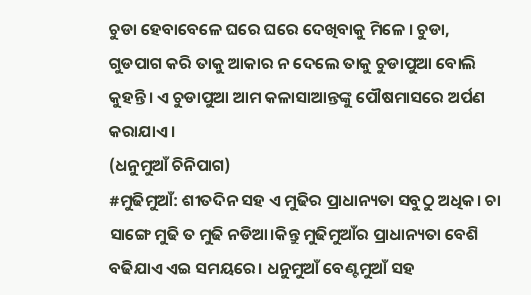ଚୁଡା ହେବାବେଳେ ଘରେ ଘରେ ଦେଖିବାକୁ ମିଳେ । ଚୁଡା, ଗୁଡପାଗ କରି ତାକୁ ଆକାର ନ ଦେଲେ ତାକୁ ଚୁଡାପୁଆ ବୋଲି କୁହନ୍ତି । ଏ ଚୁଡାପୁଆ ଆମ କଳାସାଆନ୍ତଙ୍କୁ ପୌଷମାସରେ ଅର୍ପଣ କରାଯାଏ ।
(ଧନୁମୁଆଁ ଚିନିପାଗ)
#ମୁଢିମୁଆଁ: ଶୀତଦିନ ସହ ଏ ମୁଢିର ପ୍ରାଧାନ୍ୟତା ସବୁଠୁ ଅଧିକ। ଚା ସାଙ୍ଗେ ମୁଢି ତ ମୁଢି ନଡିଆ।କିନ୍ତୁ ମୁଢିମୁଆଁର ପ୍ରାଧାନ୍ୟତା ବେଶି ବଢିଯାଏ ଏଇ ସମୟରେ। ଧନୁମୁଆଁ ବେଣ୍ଟମୁଆଁ ସହ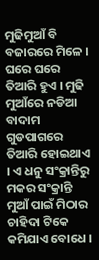ମୁଢିମୁଆଁ ବି ବଜାରରେ ମିଳେ । ଘରେ ଘରେ ତିଆରି ହୁଏ । ମୁଢି ମୁଆଁରେ ନଡିଆ ବାଦାମ ଗୁଡପାଗରେ ତିଆରି ହୋଇଥାଏ । ଏ ଧନୁ ସଂକ୍ରାନ୍ତିରୁ ମକର ସଂକ୍ରାନ୍ତି ମୁଆଁ ପାଇଁ ମିଠାର ଚାହିଦା ଟିକେ କମିଯାଏ ବୋଧେ ।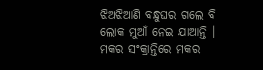ଝିଅଝିଆଣି ବନ୍ଧୁଘର ଗଲେ ବି ଲୋକ ମୁଆଁ ନେଇ ଯାଆନ୍ତି । ମକର ସଂକ୍ରାନ୍ତିରେ ମକର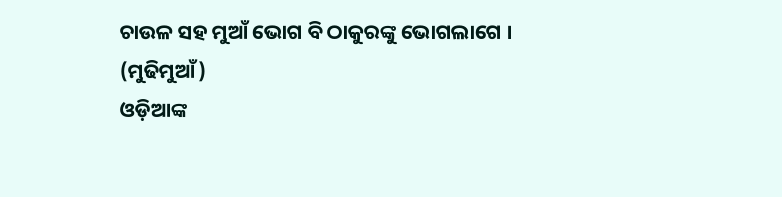ଚାଉଳ ସହ ମୁଆଁ ଭୋଗ ବି ଠାକୁରଙ୍କୁ ଭୋଗଲାଗେ ।
(ମୁଢିମୁଆଁ)
ଓଡ଼ିଆଙ୍କ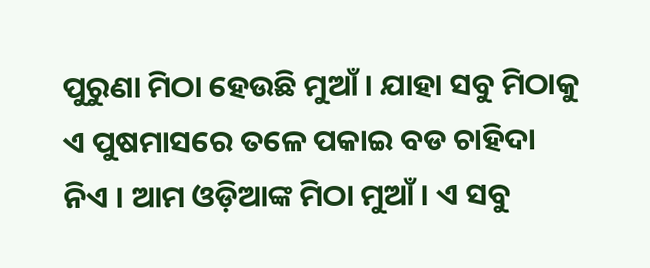ପୁରୁଣା ମିଠା ହେଉଛି ମୁଆଁ । ଯାହା ସବୁ ମିଠାକୁ ଏ ପୁଷମାସରେ ତଳେ ପକାଇ ବଡ ଚାହିଦା ନିଏ । ଆମ ଓଡ଼ିଆଙ୍କ ମିଠା ମୁଆଁ । ଏ ସବୁ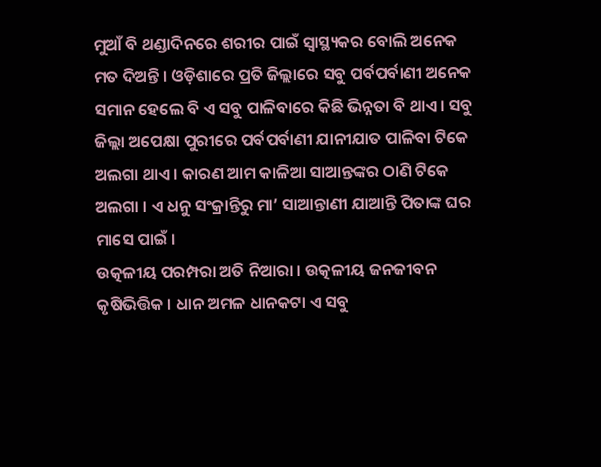ମୁଆଁ ବି ଥଣ୍ଡାଦିନରେ ଶରୀର ପାଇଁ ସ୍ବାସ୍ଥ୍ୟକର ବୋଲି ଅନେକ ମତ ଦିଅନ୍ତି । ଓଡ଼ିଶାରେ ପ୍ରତି ଜିଲ୍ଲାରେ ସବୁ ପର୍ବପର୍ବାଣୀ ଅନେକ ସମାନ ହେଲେ ବି ଏ ସବୁ ପାଳିବାରେ କିଛି ଭିନ୍ନତା ବି ଥାଏ । ସବୁ ଜିଲ୍ଲା ଅପେକ୍ଷା ପୁରୀରେ ପର୍ବପର୍ବାଣୀ ଯାନୀଯାତ ପାଳିବା ଟିକେ ଅଲଗା ଥାଏ । କାରଣ ଆମ କାଳିଆ ସାଆନ୍ତଙ୍କର ଠାଣି ଟିକେ ଅଲଗା । ଏ ଧନୁ ସଂକ୍ରାନ୍ତିରୁ ମା’ ସାଆନ୍ତାଣୀ ଯାଆନ୍ତି ପିତାଙ୍କ ଘର ମାସେ ପାଇଁ ।
ଉତ୍କଳୀୟ ପରମ୍ପରା ଅତି ନିଆରା । ଉତ୍କଳୀୟ ଜନଜୀବନ କୃଷିଭିତ୍ତିକ । ଧାନ ଅମଳ ଧାନକଟା ଏ ସବୁ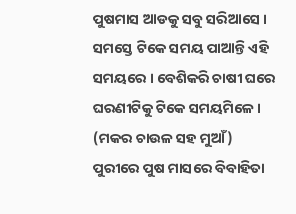ପୁଷମାସ ଆଡକୁ ସବୁ ସରିଆସେ । ସମସ୍ତେ ଟିକେ ସମୟ ପାଆନ୍ତି ଏହି ସମୟରେ । ବେଶିକରି ଚାଷୀ ଘରେ ଘରଣୀଟିକୁ ଟିକେ ସମୟମିଳେ ।
(ମକର ଚାଉଳ ସହ ମୁଆଁ)
ପୁରୀରେ ପୁଷ ମାସରେ ବିବାହିତା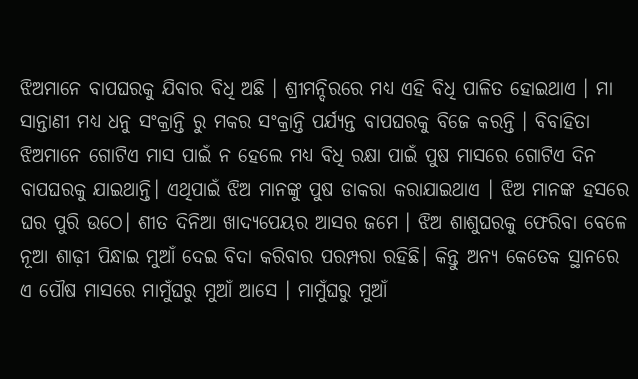ଝିଅମାନେ ବାପଘରକୁ ଯିବାର ବିଧି ଅଛି । ଶ୍ରୀମନ୍ଦିରରେ ମଧ୍ୟ ଏହି ବିଧି ପାଳିତ ହୋଇଥାଏ । ମା ସାନ୍ତାଣୀ ମଧ୍ୟ ଧନୁ ସଂକ୍ରାନ୍ତି ରୁ ମକର ସଂକ୍ରାନ୍ତି ପର୍ଯ୍ୟନ୍ତ ବାପଘରକୁ ବିଜେ କରନ୍ତି । ବିବାହିତା ଝିଅମାନେ ଗୋଟିଏ ମାସ ପାଇଁ ନ‌ ହେଲେ ମଧ୍ୟ ବିଧି ରକ୍ଷା ପାଇଁ ପୁଷ ମାସରେ ଗୋଟିଏ ଦିନ ବାପଘରକୁ ଯାଇଥାନ୍ତି। ଏଥିପାଇଁ ଝିଅ ମାନଙ୍କୁ ପୁଷ ଡାକରା କରାଯାଇଥାଏ । ଝିଅ ମାନଙ୍କ ହସରେ ଘର ପୁରି ଉଠେ। ଶୀତ ଦିନିଆ ଖାଦ୍ୟପେୟର ଆସର ଜମେ । ଝିଅ ଶାଶୁଘରକୁ ଫେରିବା ବେଳେ ନୂଆ ଶାଢ଼ୀ ପିନ୍ଧାଇ ମୁଆଁ ଦେଇ ବିଦା କରିବାର ପରମ୍ପରା ରହିଛି। କିନ୍ତୁ ଅନ୍ୟ କେତେକ ସ୍ଥାନରେ ଏ ପୌଷ ମାସରେ ମାମୁଁଘରୁ ମୁଆଁ ଆସେ । ମାମୁଁଘରୁ ମୁଆଁ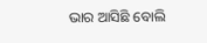ଭାର ଆସିଛି ବୋଲି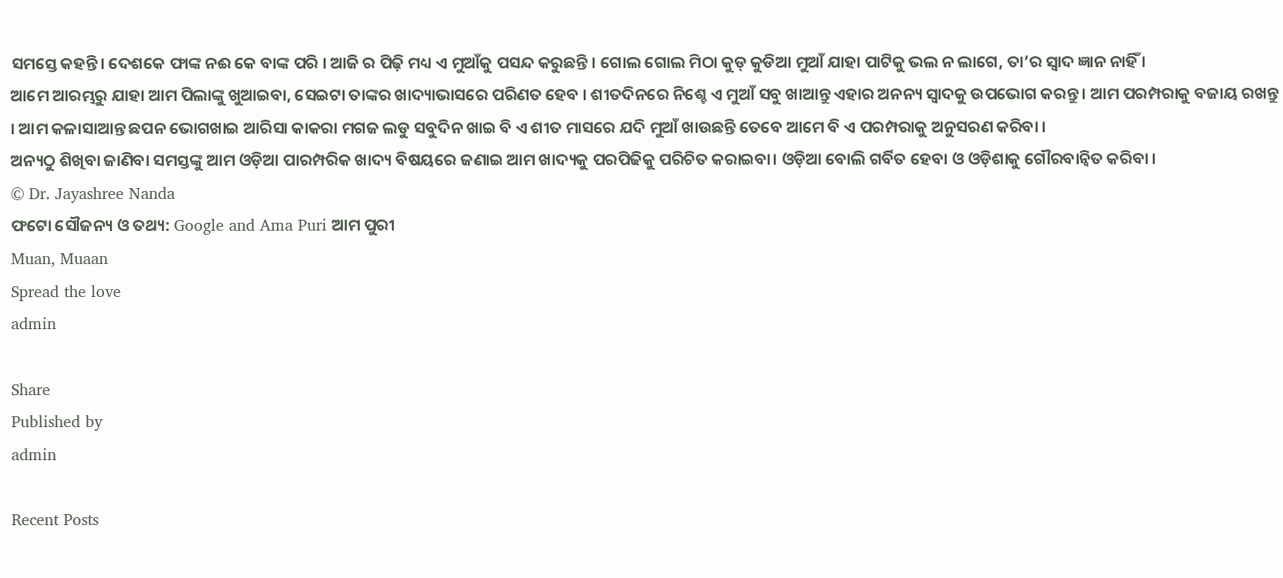ସମସ୍ତେ କହନ୍ତି। ଦେଶକେ ଫାଙ୍କ ନଈ କେ ବାଙ୍କ ପରି । ଆଜି ର ପିଢ଼ି ମଧ୍ୟ ଏ ମୁଆଁକୁ ପସନ୍ଦ କରୁଛନ୍ତି । ଗୋଲ ଗୋଲ ମିଠା କୁଡ୍ କୁଡିଆ ମୁଆଁ ଯାହା ପାଟିକୁ ଭଲ ନ ଲାଗେ, ତା’ର ସ୍ଵାଦ ଜ୍ଞାନ ନାହିଁ ।
ଆମେ ଆରମ୍ଭରୁ ଯାହା ଆମ ପିଲାଙ୍କୁ ଖୁଆଇବା, ସେଇଟା ତାଙ୍କର ଖାଦ୍ୟାଭାସରେ ପରିଣତ ହେବ । ଶୀତଦିନରେ ନିଶ୍ଚେ ଏ ମୁଆଁ ସବୁ ଖାଆନ୍ତୁ ଏହାର ଅନନ୍ୟ ସ୍ବାଦକୁ ଉପଭୋଗ କରନ୍ତୁ । ଆମ ପରମ୍ପରାକୁ ବଜାୟ ରଖନ୍ତୁ । ଆମ କଳାସାଆନ୍ତ ଛପନ ଭୋଗଖାଇ ଆରିସା କାକରା ମଗଜ ଲଡୁ ସବୁଦିନ ଖାଇ ବି ଏ ଶୀତ ମାସରେ ଯଦି ମୁଆଁ ଖାଉଛନ୍ତି ତେବେ ଆମେ ବି ଏ ପରମ୍ପରାକୁ ଅନୁସରଣ କରିବା ।
ଅନ୍ୟଠୁ ଶିଖିବା ଜାଣିବା ସମସ୍ତଙ୍କୁ ଆମ ଓଡ଼ିଆ ପାରମ୍ପରିକ ଖାଦ୍ୟ ବିଷୟରେ ଜଣାଇ ଆମ ଖାଦ୍ୟକୁ ପରପିଢିକୁ ପରିଚିତ କରାଇବା। ଓଡ଼ିଆ ବୋଲି ଗର୍ବିତ ହେବା ଓ ଓଡ଼ିଶାକୁ ଗୌରବାନ୍ବିତ କରିବା ।
© Dr. Jayashree Nanda
ଫଟୋ ସୌଜନ୍ୟ ଓ ତଥ୍ୟ: Google and Ama Puri ଆମ ପୁରୀ
Muan, Muaan
Spread the love
admin

Share
Published by
admin

Recent Posts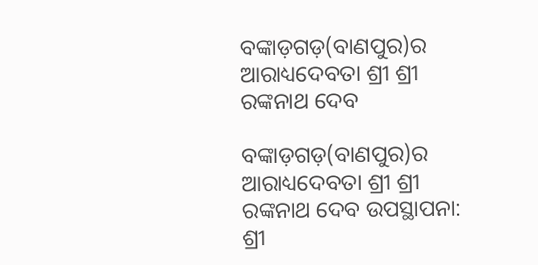ବଙ୍କାଡ଼ଗଡ଼(ବାଣପୁର)ର ଆରାଧ୍ୟଦେବତା ଶ୍ରୀ ଶ୍ରୀ ରଙ୍କନାଥ ଦେବ

ବଙ୍କାଡ଼ଗଡ଼(ବାଣପୁର)ର ଆରାଧ୍ୟଦେବତା ଶ୍ରୀ ଶ୍ରୀ ରଙ୍କନାଥ ଦେବ ଉପସ୍ଥାପନା: ଶ୍ରୀ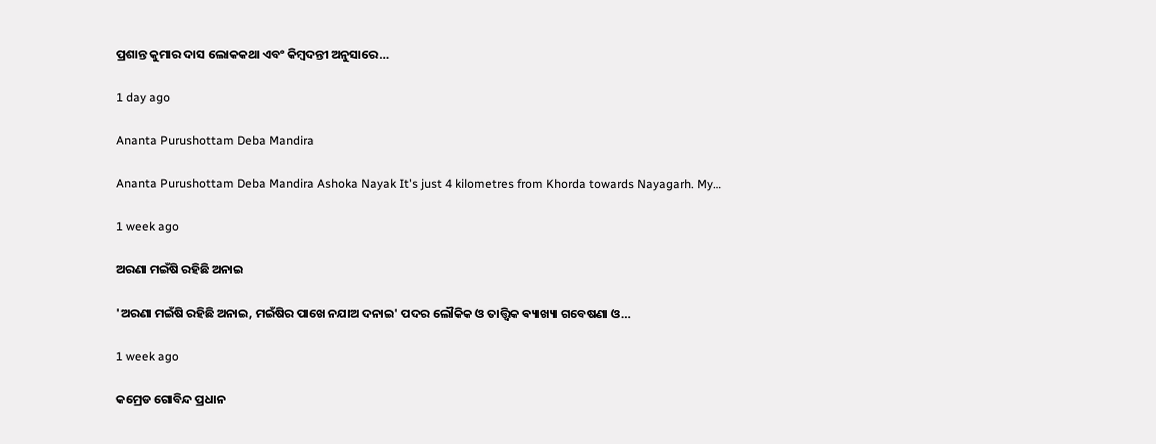ପ୍ରଶାନ୍ତ କୁମାର ଦାସ ଲୋକକଥା ଏବଂ କିମ୍ବଦନ୍ତୀ ଅନୁସାରେ…

1 day ago

Ananta Purushottam Deba Mandira

Ananta Purushottam Deba Mandira Ashoka Nayak It's just 4 kilometres from Khorda towards Nayagarh. My…

1 week ago

ଅରଣା ମଇଁଷି ରହିଛି ଅନାଇ

'ଅରଣା ମଇଁଷି ରହିଛି ଅନାଇ, ମଇଁଷିର ପାଖେ ନଯାଅ ଦନାଇ' ପଦର ଲୌକିକ ଓ ତାତ୍ତ୍ଵିକ ଵ୍ୟାଖ୍ୟା ଗବେଷଣା ଓ…

1 week ago

କମ୍ରେଡ ଗୋବିନ୍ଦ ପ୍ରଧାନ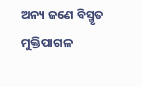ଅନ୍ୟ ଜଣେ ବିସ୍ମୃତ ମୁକ୍ତିପାଗଳ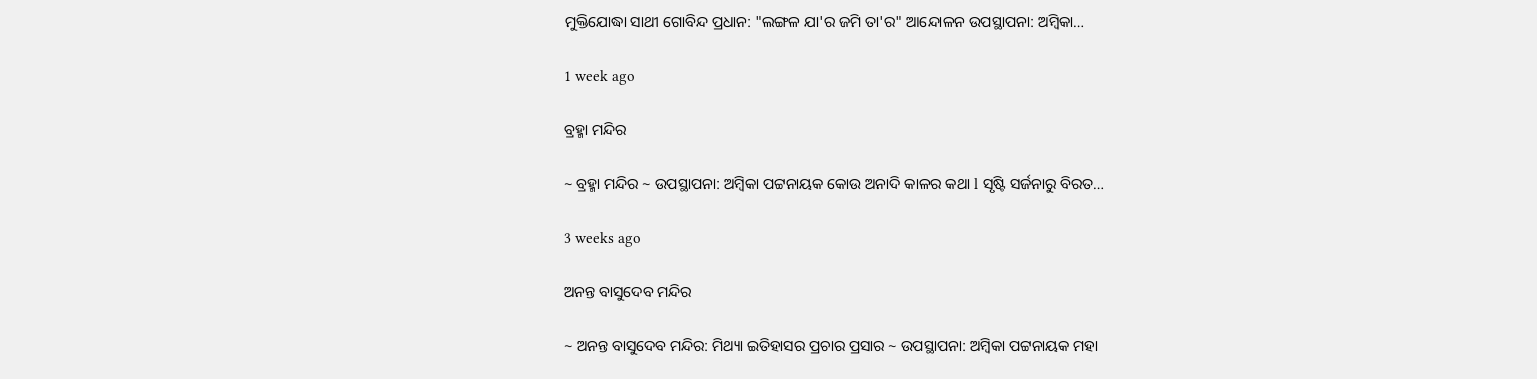ମୁକ୍ତିଯୋଦ୍ଧା ସାଥୀ ଗୋବିନ୍ଦ ପ୍ରଧାନ: "ଲଙ୍ଗଳ ଯା'ର ଜମି ତା'ର" ଆନ୍ଦୋଳନ ଉପସ୍ଥାପନା: ଅମ୍ବିକା…

1 week ago

ବ୍ରହ୍ମା ମନ୍ଦିର

~ ବ୍ରହ୍ମା ମନ୍ଦିର ~ ଉପସ୍ଥାପନା: ଅମ୍ବିକା ପଟ୍ଟନାୟକ କୋଉ ଅନାଦି କାଳର କଥା l ସୃଷ୍ଟି ସର୍ଜନାରୁ ବିରତ…

3 weeks ago

ଅନନ୍ତ ବାସୁଦେବ ମନ୍ଦିର

~ ଅନନ୍ତ ବାସୁଦେବ ମନ୍ଦିର: ମିଥ୍ୟା ଇତିହାସର ପ୍ରଚାର ପ୍ରସାର ~ ଉପସ୍ଥାପନା: ଅମ୍ବିକା ପଟ୍ଟନାୟକ ମହା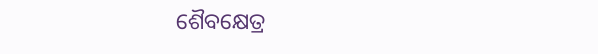ଶୈବକ୍ଷେତ୍ର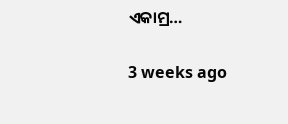ଏକାମ୍ର…

3 weeks ago